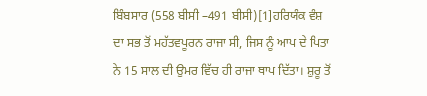ਬਿੰਬਸਾਰ (558 ਬੀਸੀ –491 ਬੀਸੀ)[1]ਹਰਿਯੰਕ ਵੰਸ਼ ਦਾ ਸਭ ਤੋਂ ਮਹੱਤਵਪੂਰਨ ਰਾਜਾ ਸੀ, ਜਿਸ ਨੂੰ ਆਪ ਦੇ ਪਿਤਾ ਨੇ 15 ਸਾਲ ਦੀ ਉਮਰ ਵਿੱਚ ਹੀ ਰਾਜਾ ਥਾਪ ਦਿੱਤਾ। ਸ਼ੁਰੂ ਤੋਂ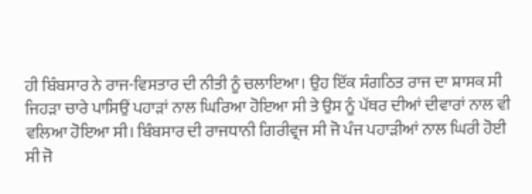ਹੀ ਬਿੰਬਸਾਰ ਨੇ ਰਾਜ-ਵਿਸਤਾਰ ਦੀ ਨੀਤੀ ਨੂੰ ਚਲਾਇਆ। ਉਹ ਇੱਕ ਸੰਗਠਿਤ ਰਾਜ ਦਾ ਸ਼ਾਸਕ ਸੀ ਜਿਹੜਾ ਚਾਰੇ ਪਾਸਿਉਂ ਪਹਾੜਾਂ ਨਾਲ ਘਿਰਿਆ ਹੋਇਆ ਸੀ ਤੇ ਉਸ ਨੂੰ ਪੱਥਰ ਦੀਆਂ ਦੀਵਾਰਾਂ ਨਾਲ ਵੀ ਵਲਿਆ ਹੋਇਆ ਸੀ। ਬਿੰਬਸਾਰ ਦੀ ਰਾਜਧਾਨੀ ਗਿਰੀਵ੍ਰਜ ਸੀ ਜੋ ਪੰਜ ਪਹਾੜੀਆਂ ਨਾਲ ਘਿਰੀ ਹੋਈ ਸੀ ਜੋ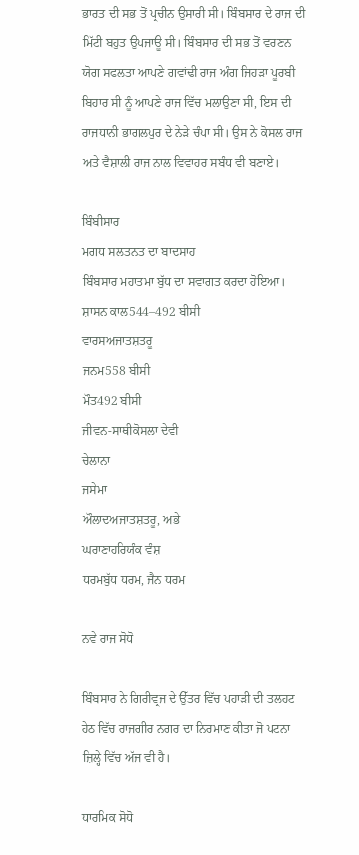ਭਾਰਤ ਦੀ ਸਭ ਤੋਂ ਪ੍ਰਚੀਨ ਉਸਾਰੀ ਸੀ। ਬਿੰਬਸਾਰ ਦੇ ਰਾਜ ਦੀ ਮਿੱਟੀ ਬਹੁਤ ਉਪਜਾਊ ਸੀ। ਬਿੰਬਸਾਰ ਦੀ ਸਭ ਤੋਂ ਵਰਣਨ ਯੋਗ ਸਫਲਤਾ ਆਪਣੇ ਗਵਾਂਢੀ ਰਾਜ ਅੰਗ ਜਿਹੜਾ ਪੂਰਬੀ ਬਿਹਾਰ ਸੀ ਨੂੰ ਆਪਣੇ ਰਾਜ ਵਿੱਚ ਮਲਾਉਣਾ ਸੀ, ਇਸ ਦੀ ਰਾਜਧਾਨੀ ਭਾਗਲਪੁਰ ਦੇ ਨੇੜੇ ਚੰਪਾ ਸੀ। ਉਸ ਨੇ ਕੋਸਲ ਰਾਜ ਅਤੇ ਵੈਸ਼ਾਲੀ ਰਾਜ ਨਾਲ ਵਿਵਾਹਰ ਸਬੰਧ ਵੀ ਬਣਾਏ।

ਬਿੰਬੀਸਾਰ
ਮਗਧ ਸਲਤਨਤ ਦਾ ਬਾਦਸਾਹ
ਬਿੰਬਸਾਰ ਮਹਾਤਮਾ ਬੁੱਧ ਦਾ ਸਵਾਗਤ ਕਰਦਾ ਹੋਇਆ।
ਸ਼ਾਸਨ ਕਾਲ544–492 ਬੀਸੀ
ਵਾਰਸਅਜਾਤਸ਼ਤਰੂ
ਜਨਮ558 ਬੀਸੀ
ਮੌਤ492 ਬੀਸੀ
ਜੀਵਨ-ਸਾਥੀਕੋਸਲਾ ਦੇਵੀ
ਚੇਲਾਨਾ
ਜਸੇਮਾ
ਔਲਾਦਅਜਾਤਸ਼ਤਰੂ, ਅਭੇ
ਘਰਾਣਾਹਰਿਯੰਕ ਵੰਸ਼
ਧਰਮਬੁੱਧ ਧਰਮ, ਜੈਨ ਧਰਮ

ਨਵੇ ਰਾਜ ਸੋਧੋ

ਬਿੰਬਸਾਰ ਨੇ ਗਿਰੀਵ੍ਰਜ ਦੇ ਉੱਤਰ ਵਿੱਚ ਪਹਾੜੀ ਦੀ ਤਲਹਟ ਹੇਠ ਵਿੱਚ ਰਾਜਗੀਰ ਨਗਰ ਦਾ ਨਿਰਮਾਣ ਕੀਤਾ ਜੋ ਪਟਨਾ ਜ਼ਿਲ੍ਹੇ ਵਿੱਚ ਅੱਜ ਵੀ ਹੈ।

ਧਾਰਮਿਕ ਸੋਧੋ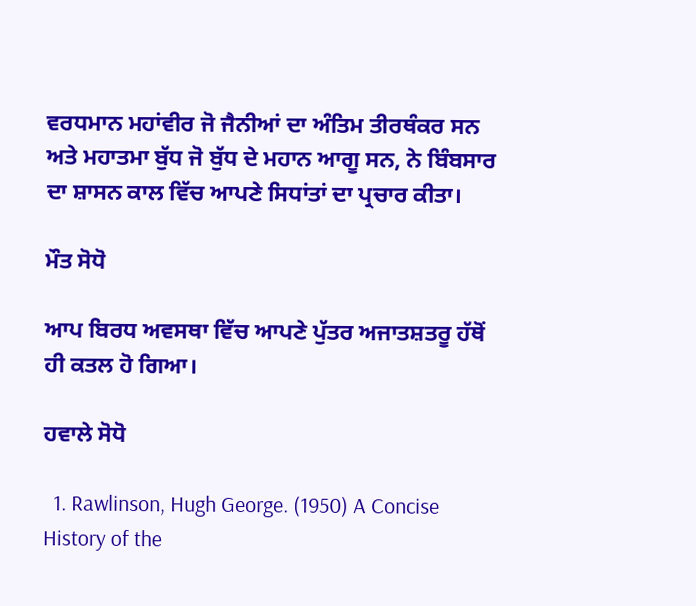ਵਰਧਮਾਨ ਮਹਾਂਵੀਰ ਜੋ ਜੈਨੀਆਂ ਦਾ ਅੰਤਿਮ ਤੀਰਥੰਕਰ ਸਨ ਅਤੇ ਮਹਾਤਮਾ ਬੁੱਧ ਜੋ ਬੁੱਧ ਦੇ ਮਹਾਨ ਆਗੂ ਸਨ, ਨੇ ਬਿੰਬਸਾਰ ਦਾ ਸ਼ਾਸਨ ਕਾਲ ਵਿੱਚ ਆਪਣੇ ਸਿਧਾਂਤਾਂ ਦਾ ਪ੍ਰਚਾਰ ਕੀਤਾ।

ਮੌਤ ਸੋਧੋ

ਆਪ ਬਿਰਧ ਅਵਸਥਾ ਵਿੱਚ ਆਪਣੇ ਪੁੱਤਰ ਅਜਾਤਸ਼ਤਰੂ ਹੱਥੋਂ ਹੀ ਕਤਲ ਹੋ ਗਿਆ।

ਹਵਾਲੇ ਸੋਧੋ

  1. Rawlinson, Hugh George. (1950) A Concise History of the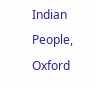Indian People, Oxford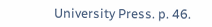University Press. p. 46.